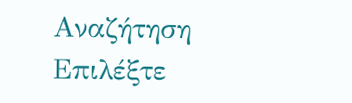Αναζήτηση
Επιλέξτε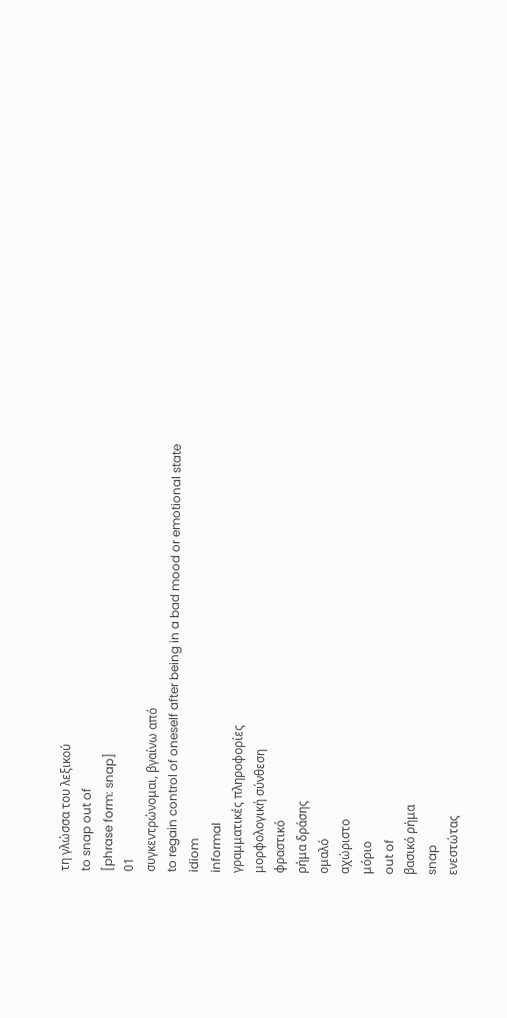τη γλώσσα του λεξικού
to snap out of
[phrase form: snap]
01
συγκεντρώνομαι, βγαίνω από
to regain control of oneself after being in a bad mood or emotional state
idiom
informal
γραμματικές πληροφορίες
μορφολογική σύνθεση
φραστικό
ρήμα δράσης
ομαλό
αχώριστο
μόριο
out of
βασικό ρήμα
snap
ενεστώτας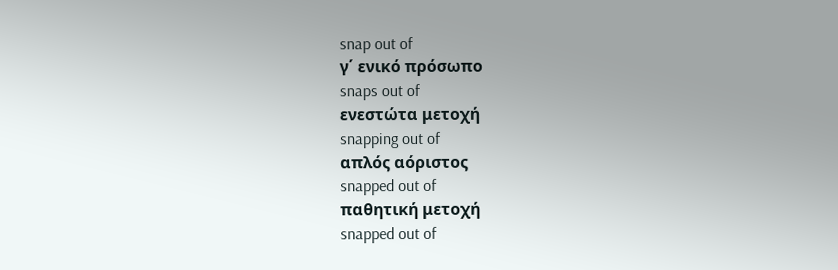snap out of
γ΄ ενικό πρόσωπο
snaps out of
ενεστώτα μετοχή
snapping out of
απλός αόριστος
snapped out of
παθητική μετοχή
snapped out of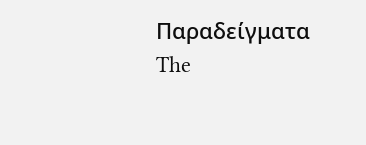Παραδείγματα
The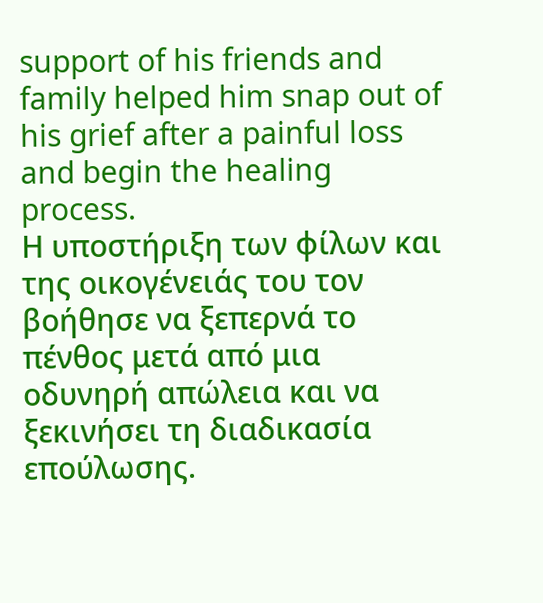support of his friends and family helped him snap out of his grief after a painful loss and begin the healing process.
Η υποστήριξη των φίλων και της οικογένειάς του τον βοήθησε να ξεπερνά το πένθος μετά από μια οδυνηρή απώλεια και να ξεκινήσει τη διαδικασία επούλωσης.